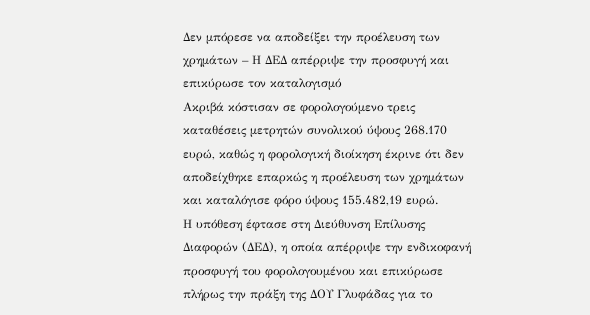Δεν μπόρεσε να αποδείξει την προέλευση των χρημάτων – Η ΔΕΔ απέρριψε την προσφυγή και επικύρωσε τον καταλογισμό
Ακριβά κόστισαν σε φορολογούμενο τρεις καταθέσεις μετρητών συνολικού ύψους 268.170 ευρώ, καθώς η φορολογική διοίκηση έκρινε ότι δεν αποδείχθηκε επαρκώς η προέλευση των χρημάτων και καταλόγισε φόρο ύψους 155.482,19 ευρώ.
Η υπόθεση έφτασε στη Διεύθυνση Επίλυσης Διαφορών (ΔΕΔ), η οποία απέρριψε την ενδικοφανή προσφυγή του φορολογουμένου και επικύρωσε πλήρως την πράξη της ΔΟΥ Γλυφάδας για το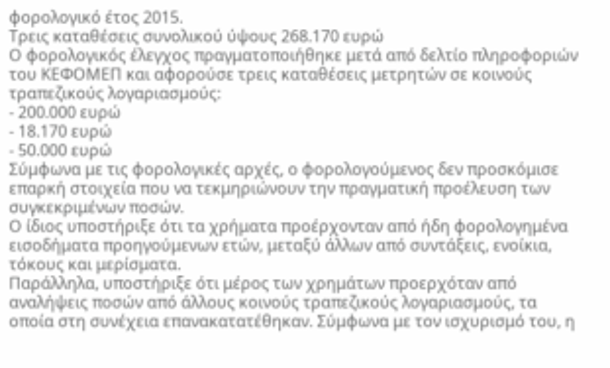φορολογικό έτος 2015.
Τρεις καταθέσεις συνολικού ύψους 268.170 ευρώ
Ο φορολογικός έλεγχος πραγματοποιήθηκε μετά από δελτίο πληροφοριών του ΚΕΦΟΜΕΠ και αφορούσε τρεις καταθέσεις μετρητών σε κοινούς τραπεζικούς λογαριασμούς:
- 200.000 ευρώ
- 18.170 ευρώ
- 50.000 ευρώ
Σύμφωνα με τις φορολογικές αρχές, ο φορολογούμενος δεν προσκόμισε επαρκή στοιχεία που να τεκμηριώνουν την πραγματική προέλευση των συγκεκριμένων ποσών.
Ο ίδιος υποστήριξε ότι τα χρήματα προέρχονταν από ήδη φορολογημένα εισοδήματα προηγούμενων ετών, μεταξύ άλλων από συντάξεις, ενοίκια, τόκους και μερίσματα.
Παράλληλα, υποστήριξε ότι μέρος των χρημάτων προερχόταν από αναλήψεις ποσών από άλλους κοινούς τραπεζικούς λογαριασμούς, τα οποία στη συνέχεια επανακατατέθηκαν. Σύμφωνα με τον ισχυρισμό του, η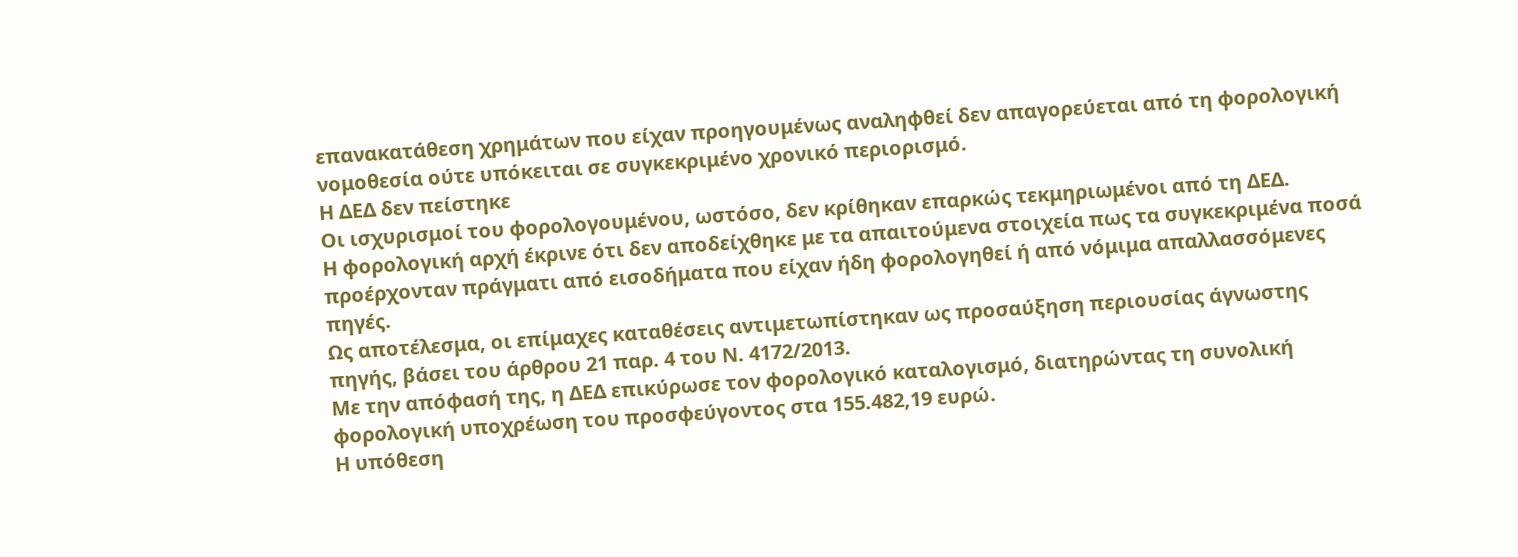επανακατάθεση χρημάτων που είχαν προηγουμένως αναληφθεί δεν απαγορεύεται από τη φορολογική νομοθεσία ούτε υπόκειται σε συγκεκριμένο χρονικό περιορισμό.
Η ΔΕΔ δεν πείστηκε
Οι ισχυρισμοί του φορολογουμένου, ωστόσο, δεν κρίθηκαν επαρκώς τεκμηριωμένοι από τη ΔΕΔ.
Η φορολογική αρχή έκρινε ότι δεν αποδείχθηκε με τα απαιτούμενα στοιχεία πως τα συγκεκριμένα ποσά προέρχονταν πράγματι από εισοδήματα που είχαν ήδη φορολογηθεί ή από νόμιμα απαλλασσόμενες πηγές.
Ως αποτέλεσμα, οι επίμαχες καταθέσεις αντιμετωπίστηκαν ως προσαύξηση περιουσίας άγνωστης πηγής, βάσει του άρθρου 21 παρ. 4 του Ν. 4172/2013.
Με την απόφασή της, η ΔΕΔ επικύρωσε τον φορολογικό καταλογισμό, διατηρώντας τη συνολική φορολογική υποχρέωση του προσφεύγοντος στα 155.482,19 ευρώ.
Η υπόθεση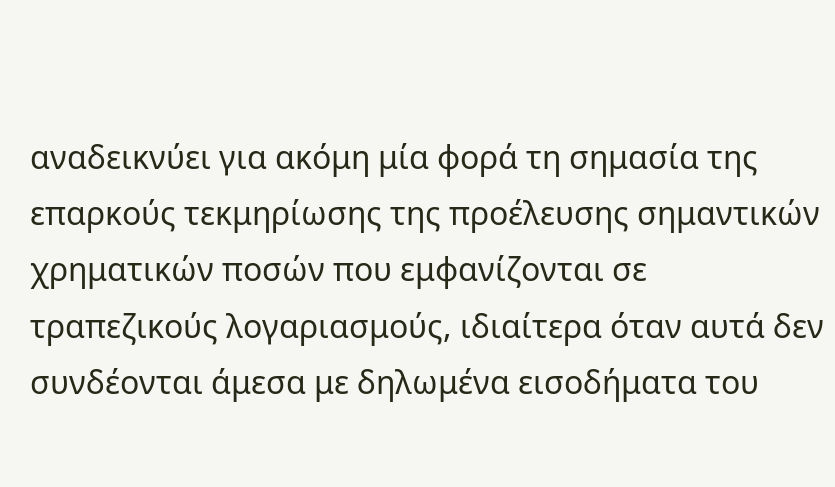αναδεικνύει για ακόμη μία φορά τη σημασία της επαρκούς τεκμηρίωσης της προέλευσης σημαντικών χρηματικών ποσών που εμφανίζονται σε τραπεζικούς λογαριασμούς, ιδιαίτερα όταν αυτά δεν συνδέονται άμεσα με δηλωμένα εισοδήματα του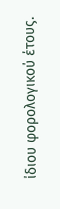ίδιου φορολογικού έτους.